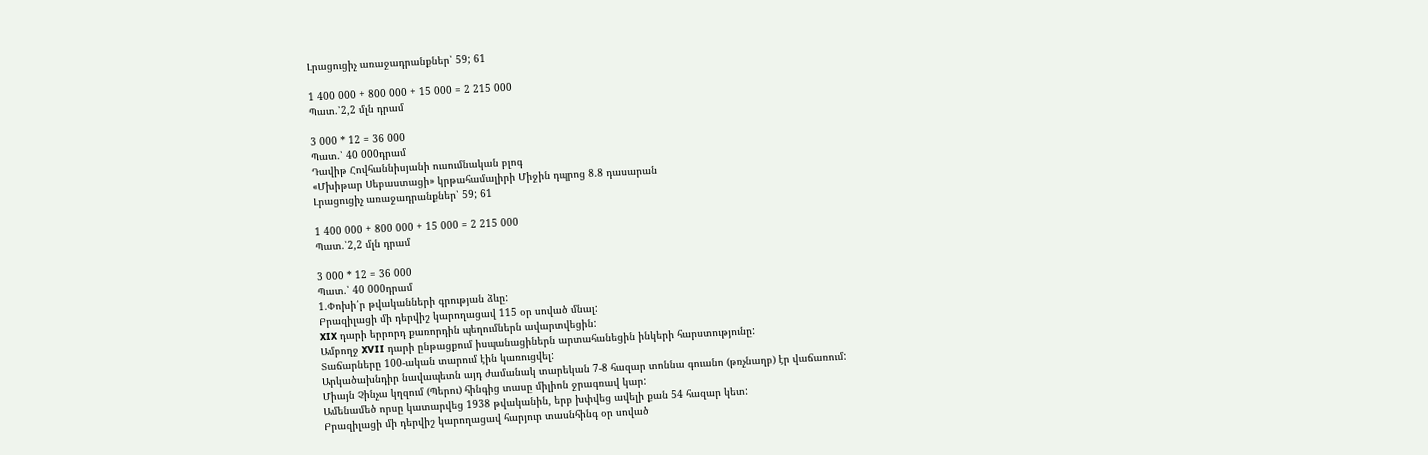Լրացուցիչ առաջադրանքներ՝ 59; 61

1 400 000 + 800 000 + 15 000 = 2 215 000
Պատ.՝2,2 մլն դրամ

3 000 * 12 = 36 000
Պատ.՝ 40 000դրամ
Դավիթ Հովհաննիսյանի ուսումնական բլոգ
«Մխիթար Սեբաստացի» կրթահամալիրի Միջին դպրոց 8.8 դասարան
Լրացուցիչ առաջադրանքներ՝ 59; 61

1 400 000 + 800 000 + 15 000 = 2 215 000
Պատ.՝2,2 մլն դրամ

3 000 * 12 = 36 000
Պատ.՝ 40 000դրամ
1.Փոխի՛ր թվականների գրության ձևը:
Բրազիլացի մի դերվիշ կարողացավ 115 օր սոված մնալ:
XIX դարի երրորդ քառորդին պեղումներն ավարտվեցին:
Ամբողջ XVII դարի ընթացքում իսպանացիներն արտահանեցին ինկերի հարստությունը:
Տաճարները 100-ական տարում էին կառուցվել:
Արկածախնդիր նավապետն այդ ժամանակ տարեկան 7-8 հազար տոննա գուանո (թռչնաղբ) էր վաճառում:
Միայն Չինչա կղզում (Պերու) հինգից տասը միլիոն ջրագռավ կար:
Ամենամեծ որսը կատարվեց 1938 թվականին, երբ խփվեց ավելի քան 54 հազար կետ:
Բրազիլացի մի դերվիշ կարողացավ հարյուր տասնհինգ օր սոված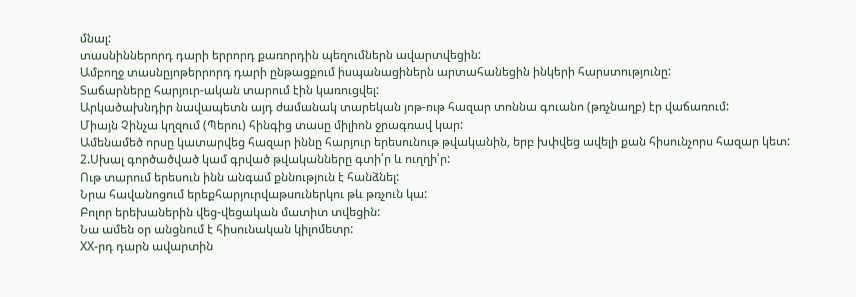մնալ:
տասնիններորդ դարի երրորդ քառորդին պեղումներն ավարտվեցին:
Ամբողջ տասնըյոթերրորդ դարի ընթացքում իսպանացիներն արտահանեցին ինկերի հարստությունը:
Տաճարները հարյուր-ական տարում էին կառուցվել:
Արկածախնդիր նավապետն այդ ժամանակ տարեկան յոթ-ութ հազար տոննա գուանո (թռչնաղբ) էր վաճառում:
Միայն Չինչա կղզում (Պերու) հինգից տասը միլիոն ջրագռավ կար:
Ամենամեծ որսը կատարվեց հազար իննը հարյուր երեսունութ թվականին, երբ խփվեց ավելի քան հիսունչորս հազար կետ:
2.Սխալ գործածված կամ գրված թվականները գտի՛ր և ուղղի՛ր:
Ութ տարում երեսուն ինն անգամ քննություն է հանձնել:
Նրա հավանոցում երեքհարյուրվաթսուներկու թև թռչուն կա:
Բոլոր երեխաներին վեց-վեցական մատիտ տվեցին:
Նա ամեն օր անցնում է հիսունական կիլոմետր:
ХХ-րդ դարն ավարտին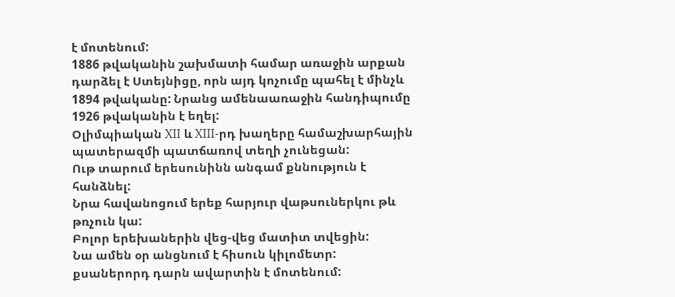է մոտենում:
1886 թվականին շախմատի համար առաջին արքան դարձել է Ստեյնիցը, որն այդ կոչումը պահել է մինչև 1894 թվականը: Նրանց ամենաառաջին հանդիպումը 1926 թվականին է եղել:
Օլիմպիական XII և XIII-րդ խաղերը համաշխարհային պատերազմի պատճառով տեղի չունեցան:
Ութ տարում երեսունինն անգամ քննություն է հանձնել:
Նրա հավանոցում երեք հարյուր վաթսուներկու թև թռչուն կա:
Բոլոր երեխաներին վեց-վեց մատիտ տվեցին:
Նա ամեն օր անցնում է հիսուն կիլոմետր:
քսաներորդ դարն ավարտին է մոտենում: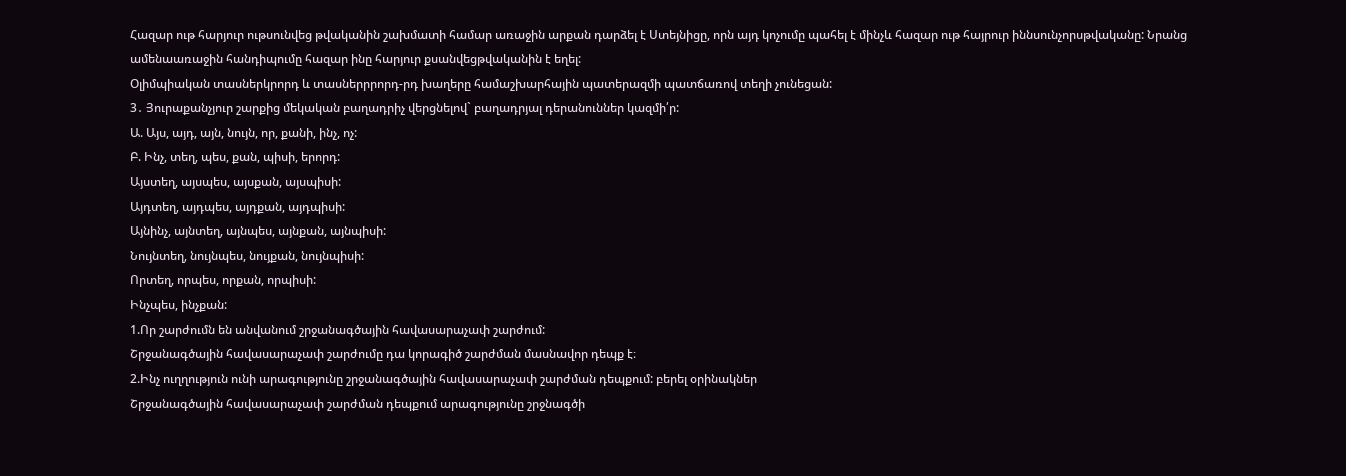Հազար ութ հարյուր ութսունվեց թվականին շախմատի համար առաջին արքան դարձել է Ստեյնիցը, որն այդ կոչումը պահել է մինչև հազար ութ հայրուր իննսունչորսթվականը: Նրանց ամենաառաջին հանդիպումը հազար ինը հարյուր քսանվեցթվականին է եղել:
Օլիմպիական տասներկրորդ և տասներրրորդ-րդ խաղերը համաշխարհային պատերազմի պատճառով տեղի չունեցան:
3․ Յուրաքանչյուր շարքից մեկական բաղադրիչ վերցնելով` բաղադրյալ դերանուններ կազմի՛ր:
Ա. Այս, այդ, այն, նույն, որ, քանի, ինչ, ոչ:
Բ. Ինչ, տեղ, պես, քան, պիսի, երորդ:
Այստեղ, այսպես, այսքան, այսպիսի:
Այդտեղ, այդպես, այդքան, այդպիսի:
Այնինչ, այնտեղ, այնպես, այնքան, այնպիսի:
Նույնտեղ, նույնպես, նույքան, նույնպիսի:
Որտեղ, որպես, որքան, որպիսի:
Ինչպես, ինչքան:
1.Որ շարժումն են անվանում շրջանագծային հավասարաչափ շարժում:
Շրջանագծային հավասարաչափ շարժումը դա կորագիծ շարժման մասնավոր դեպք է։
2.Ինչ ուղղություն ունի արագությունը շրջանագծային հավասարաչափ շարժման դեպքում: բերել օրինակներ
Շրջանագծային հավասարաչափ շարժման դեպքում արագությունը շրջնագծի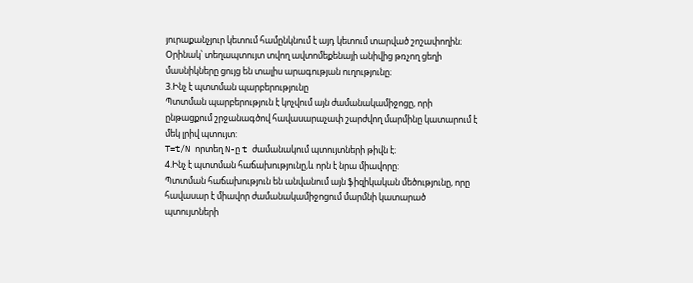յուրաքանչյուր կետում համընկնում է այդ կետում տարված շոշափողին։ Օրինակ՝ տեղապտույտ տվող ավտոմեքենայի անիվից թռչող ցեղի մասնիկները ցույց են տալիս արագության ուղությունը։
3.Ինչ է պտտման պարբերությունը
Պտտման պարբերություն է կոչվում այն ժամանակամիջոցը, որի ընթացքում շրջանագծով հավասարաչափ շարժվող մարմինը կատարում է մեկ լրիվ պտույտ:
T=t/N որտեղ N-ը t ժամանակում պտույտների թիվն է։
4.Ինչ է պտտման հաճախությունը,և որն է նրա միավորը:
Պտտման հաճախություն են անվանում այն ֆիզիկական մեծությունը, որը հավասար է միավոր ժամանակամիջոցում մարմնի կատարած պտույտների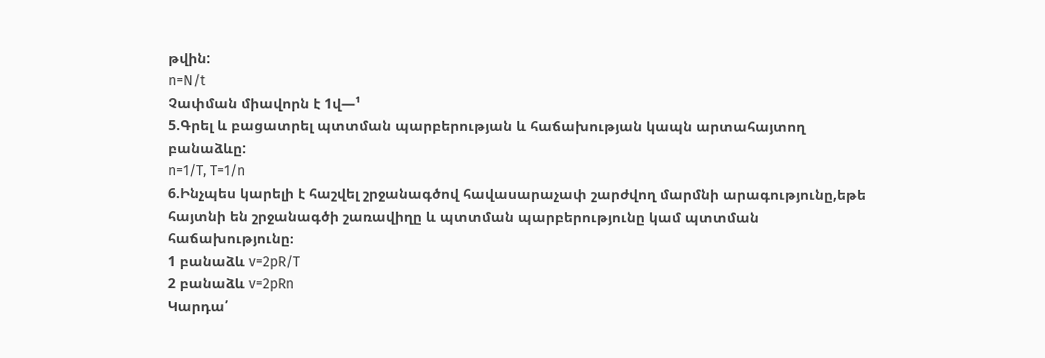թվին:
n=N/t
Չափման միավորն է 1վ—¹
5.Գրել և բացատրել պտտման պարբերության և հաճախության կապն արտահայտող բանաձևը:
n=1/T, T=1/n
6.Ինչպես կարելի է հաշվել շրջանագծով հավասարաչափ շարժվող մարմնի արագությունը,եթե հայտնի են շրջանագծի շառավիղը և պտտման պարբերությունը կամ պտտման հաճախությունը։
1 բանաձև v=2pR/T
2 բանաձև v=2pRn
Կարդա՛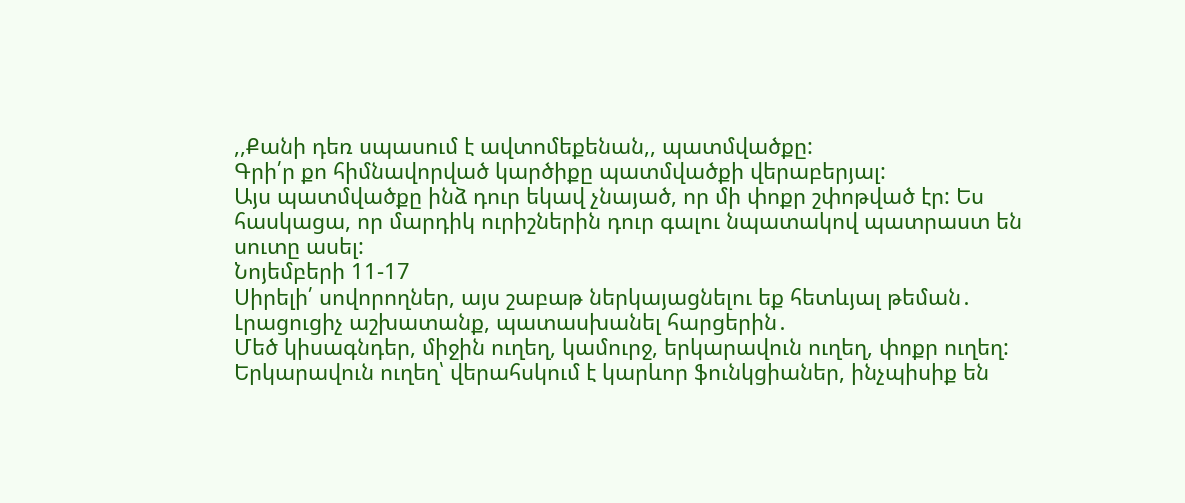,,Քանի դեռ սպասում է ավտոմեքենան,, պատմվածքը:
Գրի՛ր քո հիմնավորված կարծիքը պատմվածքի վերաբերյալ:
Այս պատմվածքը ինձ դուր եկավ չնայած, որ մի փոքր շփոթված էր: Ես հասկացա, որ մարդիկ ուրիշներին դուր գալու նպատակով պատրաստ են սուտը ասել:
Նոյեմբերի 11-17
Սիրելի՛ սովորողներ, այս շաբաթ ներկայացնելու եք հետևյալ թեման․
Լրացուցիչ աշխատանք, պատասխանել հարցերին․
Մեծ կիսագնդեր, միջին ուղեղ, կամուրջ, երկարավուն ուղեղ, փոքր ուղեղ:
Երկարավուն ուղեղ՝ վերահսկում է կարևոր ֆունկցիաներ, ինչպիսիք են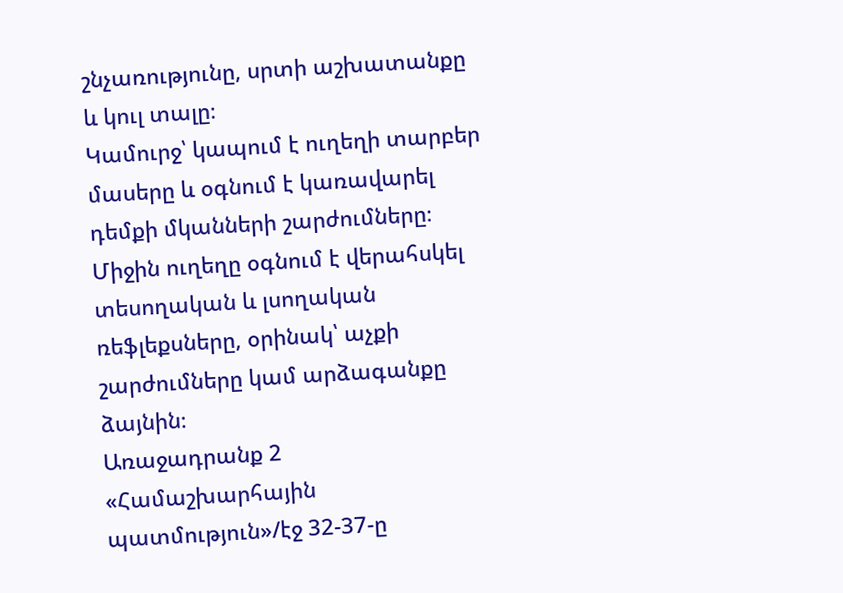շնչառությունը, սրտի աշխատանքը և կուլ տալը։
Կամուրջ՝ կապում է ուղեղի տարբեր մասերը և օգնում է կառավարել դեմքի մկանների շարժումները։
Միջին ուղեղը օգնում է վերահսկել տեսողական և լսողական ռեֆլեքսները, օրինակ՝ աչքի շարժումները կամ արձագանքը ձայնին։
Առաջադրանք 2
«Համաշխարհային պատմություն»/էջ 32-37-ը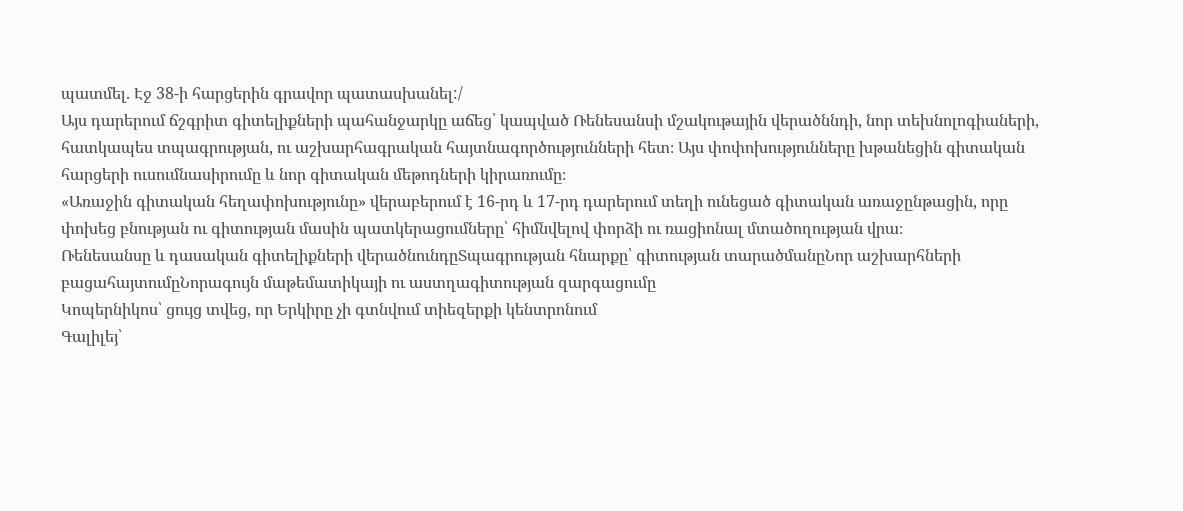պատմել. Էջ 38-ի հարցերին գրավոր պատասխանել:/
Այս դարերում ճշգրիտ գիտելիքների պահանջարկը աճեց՝ կապված Ռենեսանսի մշակութային վերածննդի, նոր տեխնոլոգիաների, հատկապես տպագրության, ու աշխարհագրական հայտնագործությունների հետ։ Այս փոփոխությունները խթանեցին գիտական հարցերի ուսումնասիրումը և նոր գիտական մեթոդների կիրառումը։
«Առաջին գիտական հեղափոխությունը» վերաբերում է 16-րդ և 17-րդ դարերում տեղի ունեցած գիտական առաջընթացին, որը փոխեց բնության ու գիտության մասին պատկերացումները՝ հիմնվելով փորձի ու ռացիոնալ մտածողության վրա։
Ռենեսանսը և դասական գիտելիքների վերածնունդըՏպագրության հնարքը՝ գիտության տարածմանըՆոր աշխարհների բացահայտումըՆորագույն մաթեմատիկայի ու աստղագիտության զարգացումը
Կոպերնիկոս՝ ցույց տվեց, որ Երկիրը չի գտնվում տիեզերքի կենտրոնում
Գալիլեյ՝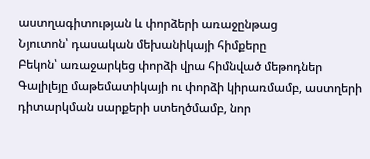աստղագիտության և փորձերի առաջընթաց
Նյուտոն՝ դասական մեխանիկայի հիմքերը
Բեկոն՝ առաջարկեց փորձի վրա հիմնված մեթոդներ
Գալիլեյը մաթեմատիկայի ու փորձի կիրառմամբ, աստղերի դիտարկման սարքերի ստեղծմամբ, նոր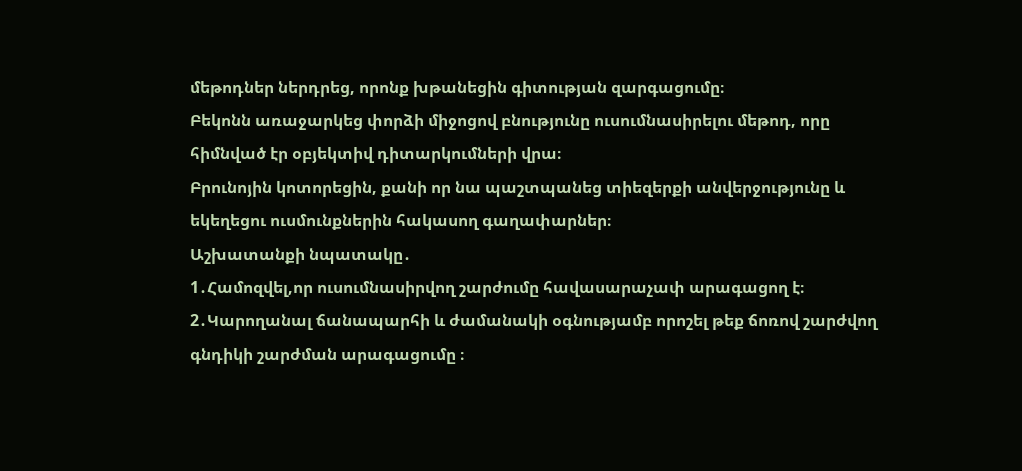մեթոդներ ներդրեց, որոնք խթանեցին գիտության զարգացումը։
Բեկոնն առաջարկեց փորձի միջոցով բնությունը ուսումնասիրելու մեթոդ, որը հիմնված էր օբյեկտիվ դիտարկումների վրա։
Բրունոյին կոտորեցին, քանի որ նա պաշտպանեց տիեզերքի անվերջությունը և եկեղեցու ուսմունքներին հակասող գաղափարներ։
Աշխատանքի նպատակը․
1․Համոզվել,որ ուսումնասիրվող շարժումը հավասարաչափ արագացող է։
2․Կարողանալ ճանապարհի և ժամանակի օգնությամբ որոշել թեք ճոռով շարժվող գնդիկի շարժման արագացումը ։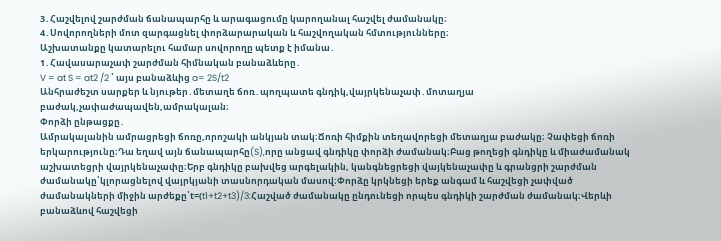3․Հաշվելով շարժման ճանապարհը և արագացումը կարողանալ հաշվել ժամանակը։
4․Սովորողների մոտ զարգացնել փորձարարական և հաշվողական հմտությունները։
Աշխատանքը կատարելու համար սովորողը պետք է իմանա․
1․Հավասարաչափ շարժման հիմնական բանաձևերը․
V = at S = at2 /2 ՝ այս բանաձևից a= 2S/t2
Անհրաժեշտ սարքեր և նյութեր․մետաղե ճոռ․պողպատե գնդիկ,վայրկենաչափ․մոտաղյա բաժակ,չափաժապավեն,ամրակալան։
Փորձի ընթացքը․
Ամրակալանին ամրացրեցի ճոռը,որոշակի անկյան տակ։Ճոռի հիմքին տեղավորեցի մետաղյա բաժակը։ Չափեցի ճոռի երկարությունը։Դա եղավ այն ճանապարհը(S),որը անցավ գնդիկը փորձի ժամանակ։Բաց թողեցի գնդիկը և միաժամանակ աշխատեցրի վայրկենաչափը։Երբ գնդիկը բախվեց արգելակին, կանգնեցրեցի վայկենաչափը և գրանցրի շարժման ժամանակը՝կլորացնելով վայրկյանի տասնորդական մասով։Փորձը կրկնեցի երեք անգամ և հաշվեցի չափված ժամանակների միջին արժեքը՝t=(t1+t2+t3)/3:Հաշված ժամանակը ընդունեցի որպես գնդիկի շարժման ժամանակ։Վերևի բանաձևով հաշվեցի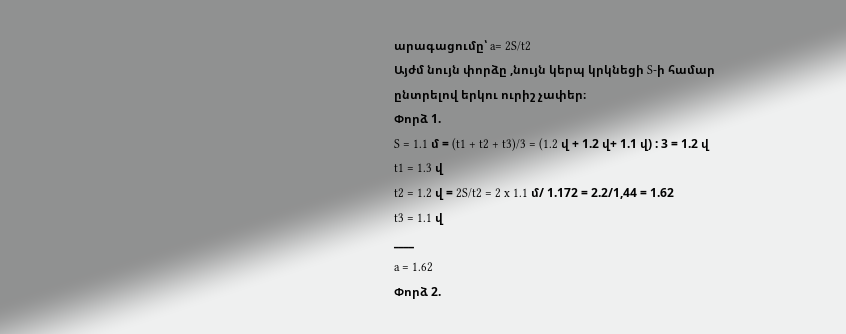արագացումը՝ a= 2S/t2
Այժմ նույն փորձը ,նույն կերպ կրկնեցի S-ի համար ընտրելով երկու ուրիշ չափեր։
Փորձ 1.
S = 1.1 մ = (t1 + t2 + t3)/3 = (1.2 վ + 1.2 վ+ 1.1 վ) : 3 = 1.2 վ
t1 = 1.3 վ
t2 = 1.2 վ = 2S/t2 = 2 x 1.1 մ/ 1.172 = 2.2/1,44 = 1.62
t3 = 1.1 վ
____
a = 1.62
Փորձ 2.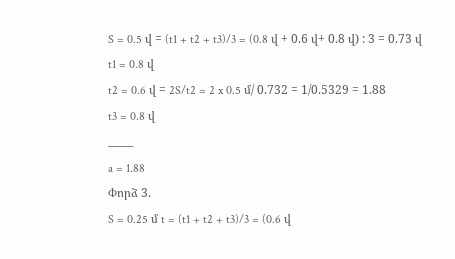S = 0.5 վ = (t1 + t2 + t3)/3 = (0.8 վ + 0.6 վ+ 0.8 վ) : 3 = 0.73 վ
t1 = 0.8 վ
t2 = 0.6 վ = 2S/t2 = 2 x 0.5 մ/ 0.732 = 1/0.5329 = 1.88
t3 = 0.8 վ
_____
a = 1.88
Փորձ 3.
S = 0.25 մ t = (t1 + t2 + t3)/3 = (0.6 վ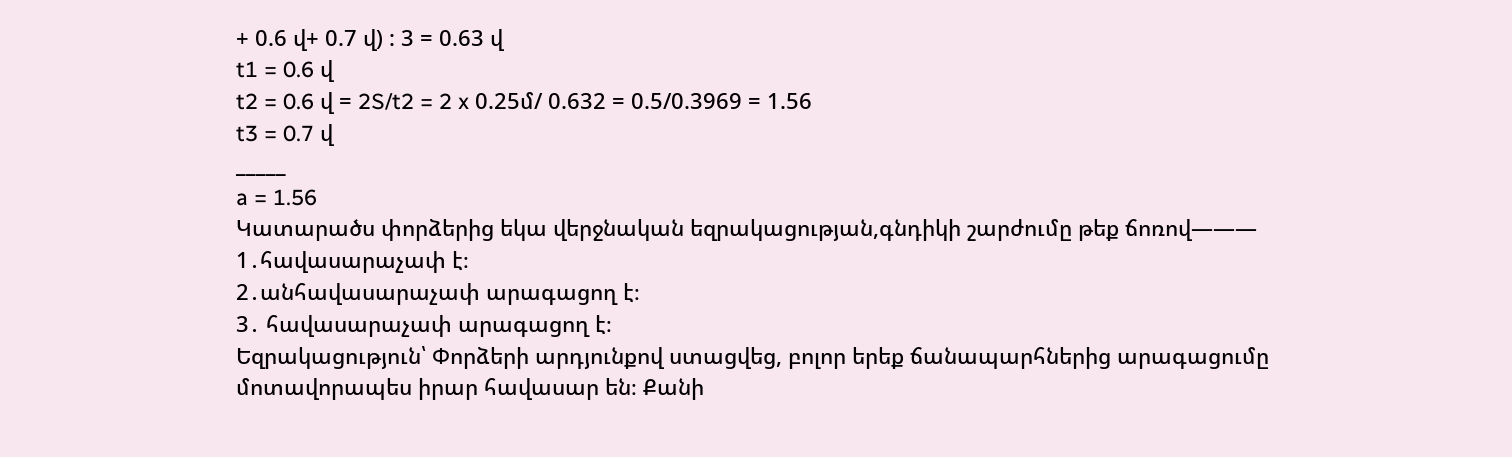+ 0.6 վ+ 0.7 վ) : 3 = 0.63 վ
t1 = 0.6 վ
t2 = 0.6 վ = 2S/t2 = 2 x 0.25մ/ 0.632 = 0.5/0.3969 = 1.56
t3 = 0.7 վ
_____
a = 1.56
Կատարածս փորձերից եկա վերջնական եզրակացության,գնդիկի շարժումը թեք ճոռով———
1․հավասարաչափ է։
2․անհավասարաչափ արագացող է։
3․ հավասարաչափ արագացող է։
Եզրակացություն՝ Փորձերի արդյունքով ստացվեց, բոլոր երեք ճանապարհներից արագացումը մոտավորապես իրար հավասար են։ Քանի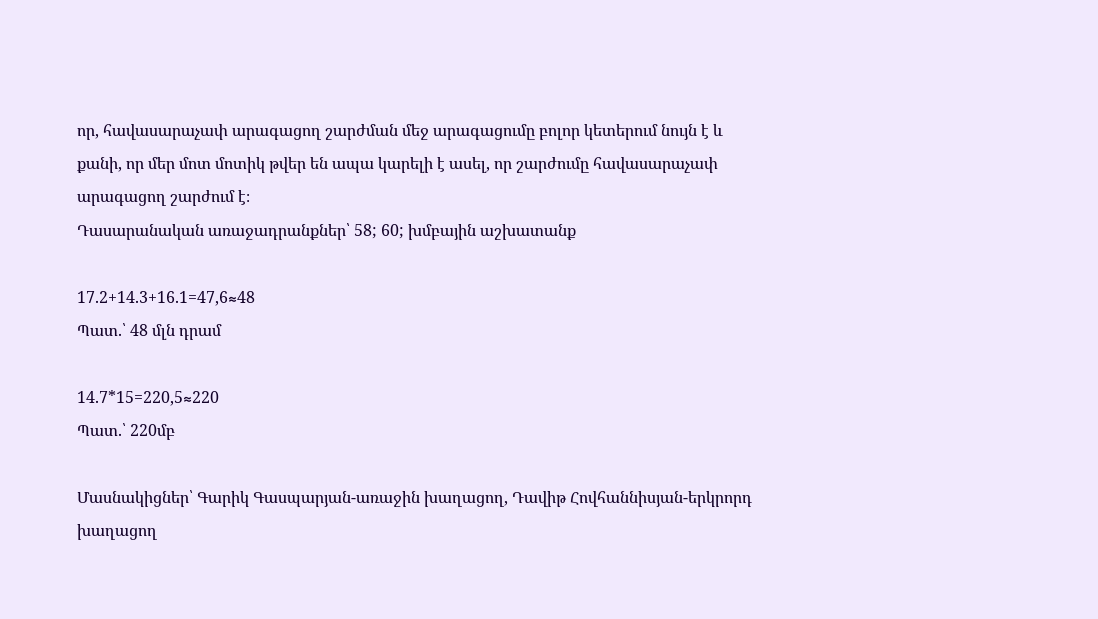որ, հավասարաչափ արագացող շարժման մեջ արագացումը բոլոր կետերում նույն է և քանի, որ մեր մոտ մոտիկ թվեր են ապա կարելի է ասել, որ շարժումը հավասարաչափ արագացող շարժում է։
Դասարանական առաջադրանքներ՝ 58; 60; խմբային աշխատանք

17.2+14.3+16.1=47,6≈48
Պատ.՝ 48 մլն դրամ

14.7*15=220,5≈220
Պատ.՝ 220մբ

Մասնակիցներ՝ Գարիկ Գասպարյան-առաջին խաղացող, Դավիթ Հովհաննիսյան-երկրորդ խաղացող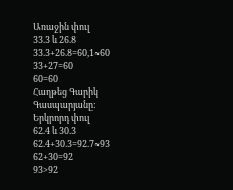Առաջին փուլ
33.3 և 26.8
33.3+26.8=60,1≈60
33+27=60
60=60
Հաղթեց Գարիկ Գասպարյանը:
Երկրորդ փուլ
62.4 և 30.3
62.4+30.3=92.7≈93
62+30=92
93>92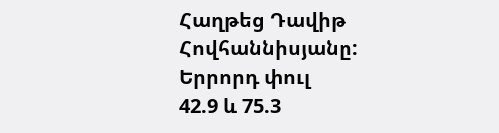Հաղթեց Դավիթ Հովհաննիսյանը:
Երրորդ փուլ
42.9 և 75.3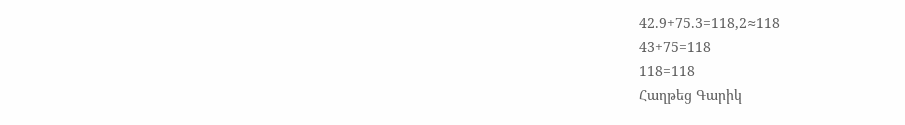42.9+75.3=118,2≈118
43+75=118
118=118
Հաղթեց Գարիկ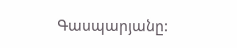Գասպարյանը: